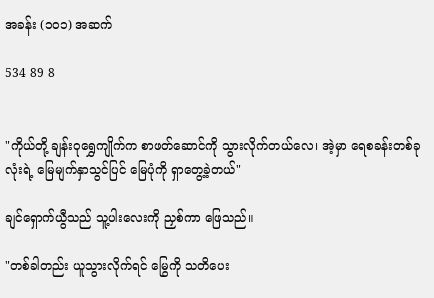အခန်း (၁၀၁) အဆက်

534 89 8


"ကိုယ်တို့ ချန်းဝုရွှေကျိုက်က စာဖတ်ဆောင်ကို သွားလိုက်တယ်လေ၊ အဲ့မှာ ရေစခန်းတစ်ခုလုံးရဲ့ မြေမျက်နှာသွင်ပြင် မြေပုံကို ရှာတွေ့ခဲ့တယ်"

ချင်ရှောက်ယွီသည် သူ့ပါးလေးကို ညှစ်ကာ ဖြေသည်။

"တစ်ခါတည်း ယူသွားလိုက်ရင် မြွေကို သတိပေး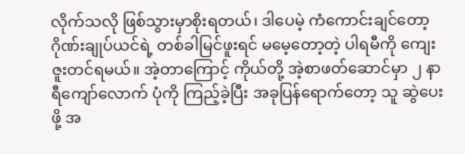လိုက်သလို ဖြစ်သွားမှာစိုးရတယ်၊ ဒါပေမဲ့ ကံကောင်းချင်တော့ ဂိုဏ်းချုပ်ယင်ရဲ့ တစ်ခါမြင်ဖူးရင် မမေ့တော့တဲ့ ပါရမီကို ကျေးဇူးတင်ရမယ်။ အဲ့တာကြောင့် ကိုယ်တို့ အဲ့စာဖတ်ဆောင်မှာ ၂ နာရီကျော်လောက် ပုံကို ကြည့်ခဲ့ပြီး အခုပြန်ရောက်တော့ သူ ဆွဲပေးဖို့ အ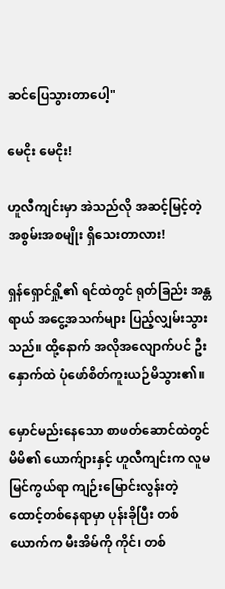ဆင်ပြေသွားတာပေါ့"

မေငိုး မေငိုး!

ဟူလီကျင်းမှာ အဲသည်လို အဆင့်မြင့်တဲ့ အစွမ်းအစမျိုး ရှိသေးတာလား!

ရှန်ရှောင်ရှို့၏ ရင်ထဲတွင် ရုတ်ခြည်း အန္တရာယ် အငွေ့အသက်များ ပြည့်လျှမ်းသွားသည်။ ထို့နောက် အလိုအလျောက်ပင် ဦးနှောက်ထဲ ပုံဖော်စိတ်ကူးယဉ်မိသွား၏။

မှောင်မည်းနေသော စာဖတ်ဆောင်ထဲတွင် မိမိ၏ ယောက်ျားနှင့် ဟူလီကျင်းက လူမမြင်ကွယ်ရာ ကျဉ်းမြောင်းလွန်းတဲ့ ထောင့်တစ်နေရာမှာ ပုန်းခိုပြီး တစ်ယောက်က မီးအိမ်ကို ကိုင်၊ တစ်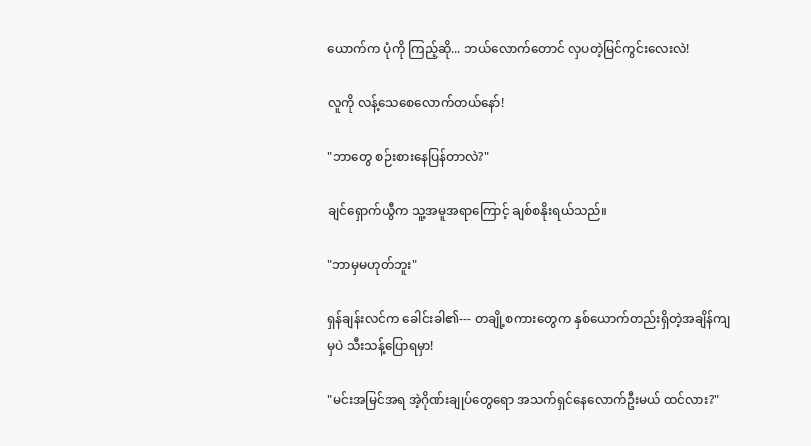ယောက်က ပုံကို ကြည့်ဆို... ဘယ်လောက်တောင် လှပတဲ့မြင်ကွင်းလေးလဲ!

လူကို လန့်သေစေလောက်တယ်နော်!

"ဘာတွေ စဉ်းစားနေပြန်တာလဲ?"

ချင်ရှောက်ယွီက သူ့အမူအရာကြောင့် ချစ်စနိုးရယ်သည်။

"ဘာမှမဟုတ်ဘူး"

ရှန်ချန်းလင်က ခေါင်းခါ၏--- တချို့စကားတွေက နှစ်ယောက်တည်းရှိတဲ့အချိန်ကျမှပဲ သီးသန့်ပြောရမှာ!

"မင်းအမြင်အရ အဲ့ဂိုဏ်းချုပ်တွေရော အသက်ရှင်နေလောက်ဦးမယ် ထင်လား?"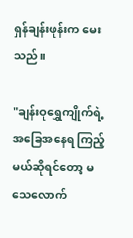ရှန်ချန်းဖုန်းက မေးသည်။

"ချန်းဝုရွှေကျိုက်ရဲ့ အခြေအနေရ ကြည့်မယ်ဆိုရင်တော့ မသေလောက်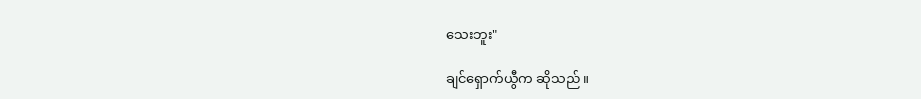သေးဘူး"

ချင်ရှောက်ယွီက ဆိုသည်။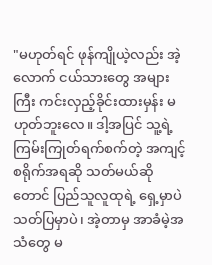"မဟုတ်ရင် ဖုန်ကျိုယဲ့လည်း အဲ့လောက် ငယ်သားတွေ အများကြီး ကင်းလှည့်ခိုင်းထားမှန်း မဟုတ်ဘူးလေ။ ဒါ့အပြင် သူ့ရဲ့ ကြမ်းကြုတ်ရက်စက်တဲ့ အကျင့်စရိုက်အရဆို သတ်မယ်ဆိုတောင် ပြည်သူလူထုရဲ့ ရှေ့မှာပဲ သတ်ပြမှာပဲ၊ အဲ့တာမှ အာခံမဲ့အသံတွေ မ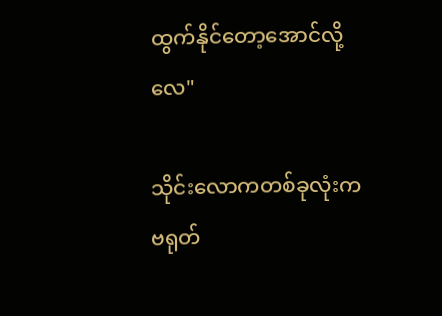ထွက်နိုင်တော့အောင်လို့လေ"

သိုင်းလောကတစ်ခုလုံးကဗရုတ်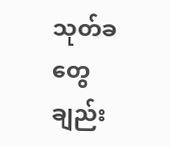သုတ်ခတွေချည်း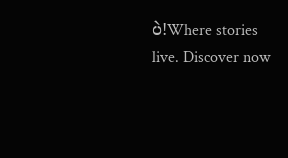ပဲ!Where stories live. Discover now